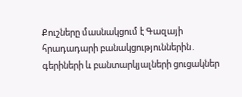Քուշները մասնակցում է Գազայի հրադադարի բանակցություններին․ գերիների և բանտարկյալների ցուցակներ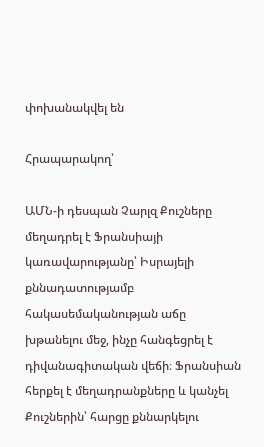փոխանակվել են

Հրապարակող՝

ԱՄՆ-ի դեսպան Չարլզ Քուշները մեղադրել է Ֆրանսիայի կառավարությանը՝ Իսրայելի քննադատությամբ հակասեմականության աճը խթանելու մեջ, ինչը հանգեցրել է դիվանագիտական վեճի։ Ֆրանսիան հերքել է մեղադրանքները և կանչել Քուշներին՝ հարցը քննարկելու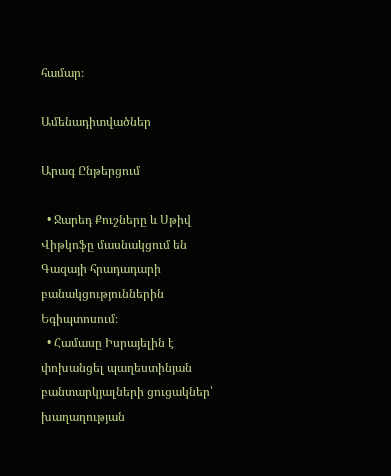համար։

Ամենադիտվածներ

Արագ Ընթերցում

  • Ջարեդ Քուշները և Սթիվ Վիթկոֆը մասնակցում են Գազայի հրադադարի բանակցություններին Եգիպտոսում։
  • Համասը Իսրայելին է փոխանցել պաղեստինյան բանտարկյալների ցուցակներ՝ խաղաղության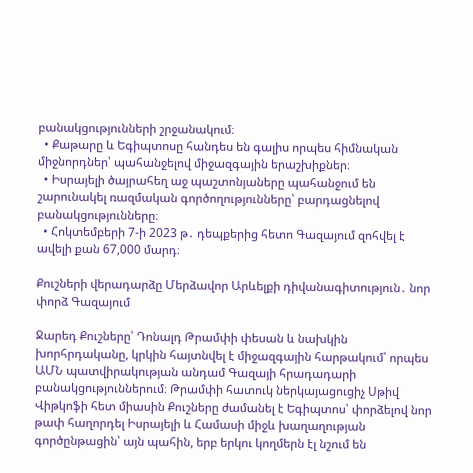բանակցությունների շրջանակում։
  • Քաթարը և Եգիպտոսը հանդես են գալիս որպես հիմնական միջնորդներ՝ պահանջելով միջազգային երաշխիքներ։
  • Իսրայելի ծայրահեղ աջ պաշտոնյաները պահանջում են շարունակել ռազմական գործողությունները՝ բարդացնելով բանակցությունները։
  • Հոկտեմբերի 7-ի 2023 թ․ դեպքերից հետո Գազայում զոհվել է ավելի քան 67,000 մարդ։

Քուշների վերադարձը Մերձավոր Արևելքի դիվանագիտություն․ նոր փորձ Գազայում

Ջարեդ Քուշները՝ Դոնալդ Թրամփի փեսան և նախկին խորհրդականը, կրկին հայտնվել է միջազգային հարթակում՝ որպես ԱՄՆ պատվիրակության անդամ Գազայի հրադադարի բանակցություններում։ Թրամփի հատուկ ներկայացուցիչ Սթիվ Վիթկոֆի հետ միասին Քուշները ժամանել է Եգիպտոս՝ փորձելով նոր թափ հաղորդել Իսրայելի և Համասի միջև խաղաղության գործընթացին՝ այն պահին, երբ երկու կողմերն էլ նշում են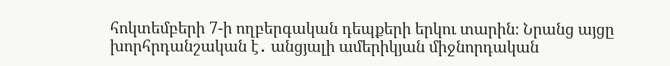հոկտեմբերի 7-ի ողբերգական դեպքերի երկու տարին։ Նրանց այցը խորհրդանշական է․ անցյալի ամերիկյան միջնորդական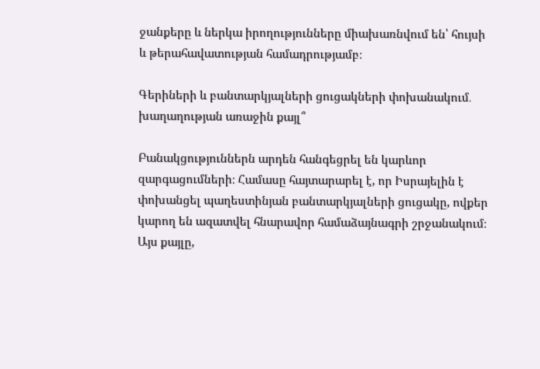ջանքերը և ներկա իրողությունները միախառնվում են՝ հույսի և թերահավատության համադրությամբ։

Գերիների և բանտարկյալների ցուցակների փոխանակում․ խաղաղության առաջին քայլ՞

Բանակցություններն արդեն հանգեցրել են կարևոր զարգացումների։ Համասը հայտարարել է, որ Իսրայելին է փոխանցել պաղեստինյան բանտարկյալների ցուցակը, ովքեր կարող են ազատվել հնարավոր համաձայնագրի շրջանակում։ Այս քայլը,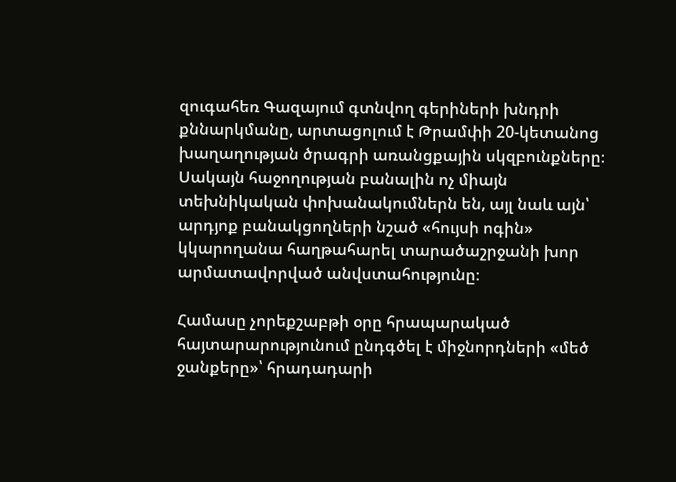զուգահեռ Գազայում գտնվող գերիների խնդրի քննարկմանը, արտացոլում է Թրամփի 20-կետանոց խաղաղության ծրագրի առանցքային սկզբունքները։ Սակայն հաջողության բանալին ոչ միայն տեխնիկական փոխանակումներն են, այլ նաև այն՝ արդյոք բանակցողների նշած «հույսի ոգին» կկարողանա հաղթահարել տարածաշրջանի խոր արմատավորված անվստահությունը։

Համասը չորեքշաբթի օրը հրապարակած հայտարարությունում ընդգծել է միջնորդների «մեծ ջանքերը»՝ հրադադարի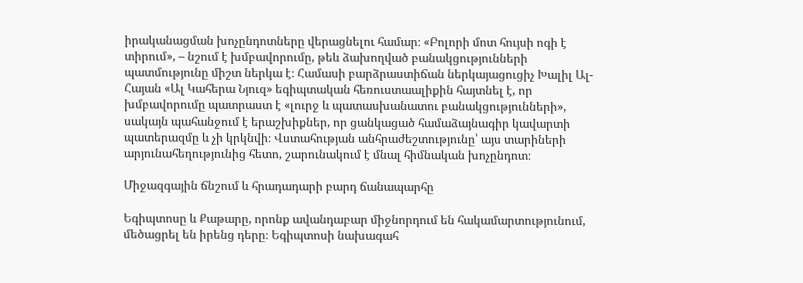իրականացման խոչընդոտները վերացնելու համար։ «Բոլորի մոտ հույսի ոգի է տիրում», – նշում է խմբավորումը, թեև ձախողված բանակցությունների պատմությունը միշտ ներկա է։ Համասի բարձրաստիճան ներկայացուցիչ Խալիլ Ալ-Հայան «Ալ Կահերա Նյուզ» եգիպտական հեռուստաալիքին հայտնել է, որ խմբավորումը պատրաստ է «լուրջ և պատասխանատու բանակցությունների», սակայն պահանջում է երաշխիքներ, որ ցանկացած համաձայնագիր կավարտի պատերազմը և չի կրկնվի։ Վստահության անհրաժեշտությունը՝ այս տարիների արյունահեղությունից հետո, շարունակում է մնալ հիմնական խոչընդոտ։

Միջազգային ճնշում և հրադադարի բարդ ճանապարհը

Եգիպտոսը և Քաթարը, որոնք ավանդաբար միջնորդում են հակամարտությունում, մեծացրել են իրենց դերը։ Եգիպտոսի նախագահ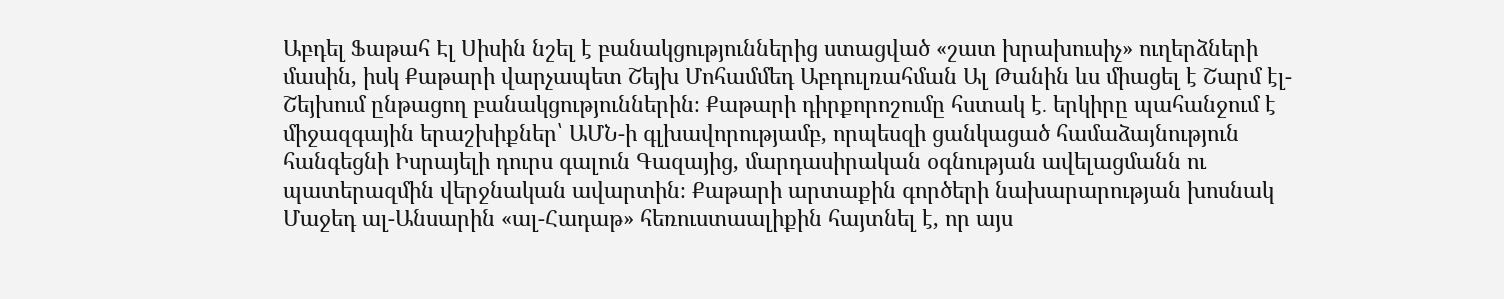Աբդել Ֆաթահ Էլ Սիսին նշել է բանակցություններից ստացված «շատ խրախուսիչ» ուղերձների մասին, իսկ Քաթարի վարչապետ Շեյխ Մոհամմեդ Աբդուլռահման Ալ Թանին ևս միացել է Շարմ էլ-Շեյխում ընթացող բանակցություններին։ Քաթարի դիրքորոշումը հստակ է․ երկիրը պահանջում է միջազգային երաշխիքներ՝ ԱՄՆ-ի գլխավորությամբ, որպեսզի ցանկացած համաձայնություն հանգեցնի Իսրայելի դուրս գալուն Գազայից, մարդասիրական օգնության ավելացմանն ու պատերազմին վերջնական ավարտին։ Քաթարի արտաքին գործերի նախարարության խոսնակ Մաջեդ ալ-Անսարին «ալ-Հադաթ» հեռուստաալիքին հայտնել է, որ այս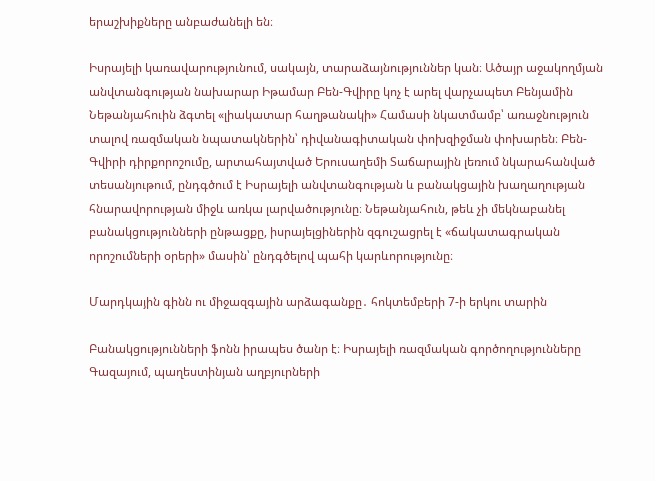երաշխիքները անբաժանելի են։

Իսրայելի կառավարությունում, սակայն, տարաձայնություններ կան։ Ածայր աջակողմյան անվտանգության նախարար Իթամար Բեն-Գվիրը կոչ է արել վարչապետ Բենյամին Նեթանյահուին ձգտել «լիակատար հաղթանակի» Համասի նկատմամբ՝ առաջնություն տալով ռազմական նպատակներին՝ դիվանագիտական փոխզիջման փոխարեն։ Բեն-Գվիրի դիրքորոշումը, արտահայտված Երուսաղեմի Տաճարային լեռում նկարահանված տեսանյութում, ընդգծում է Իսրայելի անվտանգության և բանակցային խաղաղության հնարավորության միջև առկա լարվածությունը։ Նեթանյահուն, թեև չի մեկնաբանել բանակցությունների ընթացքը, իսրայելցիներին զգուշացրել է «ճակատագրական որոշումների օրերի» մասին՝ ընդգծելով պահի կարևորությունը։

Մարդկային գինն ու միջազգային արձագանքը․ հոկտեմբերի 7-ի երկու տարին

Բանակցությունների ֆոնն իրապես ծանր է։ Իսրայելի ռազմական գործողությունները Գազայում, պաղեստինյան աղբյուրների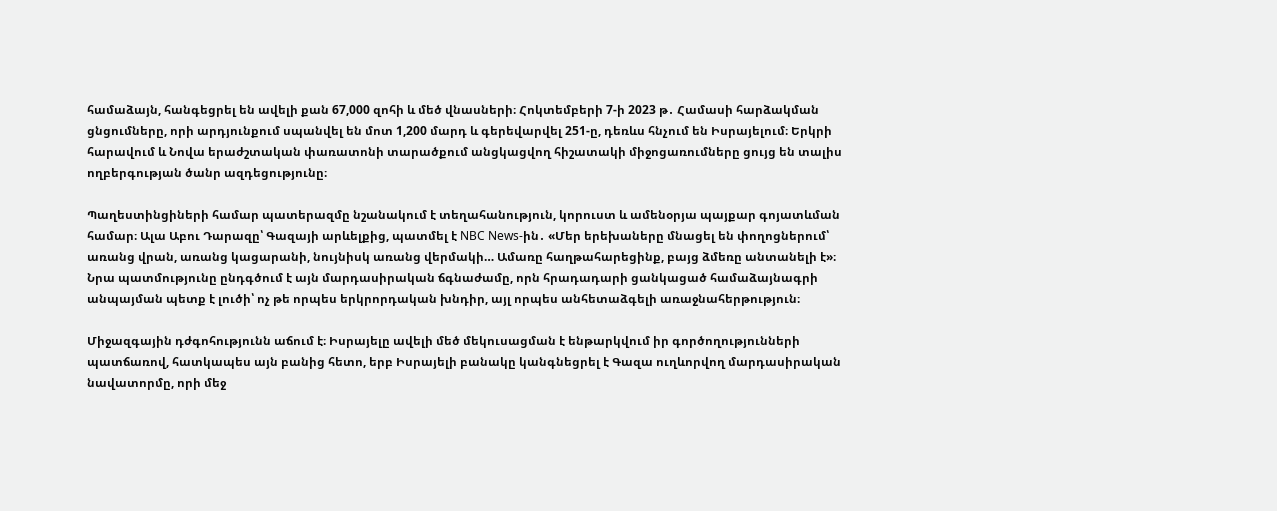համաձայն, հանգեցրել են ավելի քան 67,000 զոհի և մեծ վնասների։ Հոկտեմբերի 7-ի 2023 թ․ Համասի հարձակման ցնցումները, որի արդյունքում սպանվել են մոտ 1,200 մարդ և գերեվարվել 251-ը, դեռևս հնչում են Իսրայելում։ Երկրի հարավում և Նովա երաժշտական փառատոնի տարածքում անցկացվող հիշատակի միջոցառումները ցույց են տալիս ողբերգության ծանր ազդեցությունը։

Պաղեստինցիների համար պատերազմը նշանակում է տեղահանություն, կորուստ և ամենօրյա պայքար գոյատևման համար։ Ալա Աբու Դարազը՝ Գազայի արևելքից, պատմել է NBC News-ին․ «Մեր երեխաները մնացել են փողոցներում՝ առանց վրան, առանց կացարանի, նույնիսկ առանց վերմակի… Ամառը հաղթահարեցինք, բայց ձմեռը անտանելի է»։ Նրա պատմությունը ընդգծում է այն մարդասիրական ճգնաժամը, որն հրադադարի ցանկացած համաձայնագրի անպայման պետք է լուծի՝ ոչ թե որպես երկրորդական խնդիր, այլ որպես անհետաձգելի առաջնահերթություն։

Միջազգային դժգոհությունն աճում է։ Իսրայելը ավելի մեծ մեկուսացման է ենթարկվում իր գործողությունների պատճառով, հատկապես այն բանից հետո, երբ Իսրայելի բանակը կանգնեցրել է Գազա ուղևորվող մարդասիրական նավատորմը, որի մեջ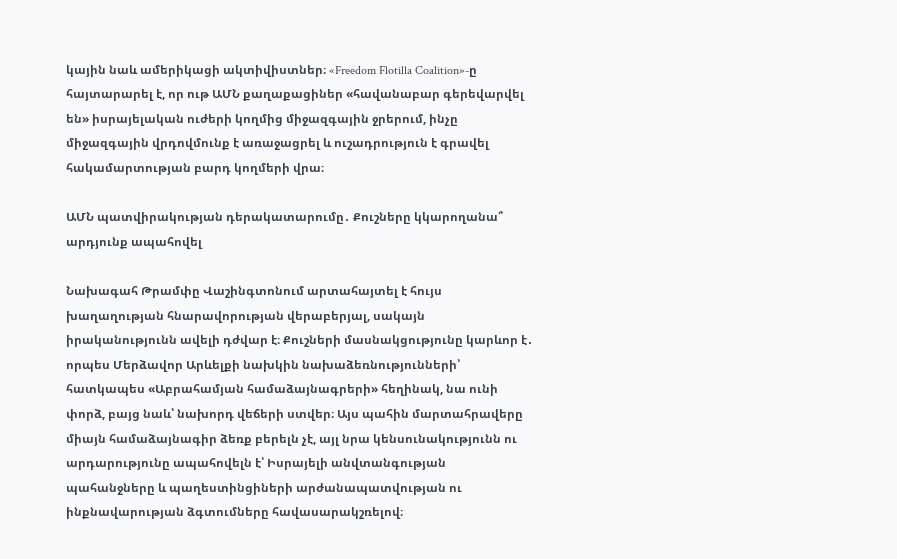կային նաև ամերիկացի ակտիվիստներ։ «Freedom Flotilla Coalition»-ը հայտարարել է, որ ութ ԱՄՆ քաղաքացիներ «հավանաբար գերեվարվել են» իսրայելական ուժերի կողմից միջազգային ջրերում, ինչը միջազգային վրդովմունք է առաջացրել և ուշադրություն է գրավել հակամարտության բարդ կողմերի վրա։

ԱՄՆ պատվիրակության դերակատարումը․ Քուշները կկարողանա՞ արդյունք ապահովել

Նախագահ Թրամփը Վաշինգտոնում արտահայտել է հույս խաղաղության հնարավորության վերաբերյալ, սակայն իրականությունն ավելի դժվար է։ Քուշների մասնակցությունը կարևոր է․ որպես Մերձավոր Արևելքի նախկին նախաձեռնությունների՝ հատկապես «Աբրահամյան համաձայնագրերի» հեղինակ, նա ունի փորձ, բայց նաև՝ նախորդ վեճերի ստվեր։ Այս պահին մարտահրավերը միայն համաձայնագիր ձեռք բերելն չէ, այլ նրա կենսունակությունն ու արդարությունը ապահովելն է՝ Իսրայելի անվտանգության պահանջները և պաղեստինցիների արժանապատվության ու ինքնավարության ձգտումները հավասարակշռելով։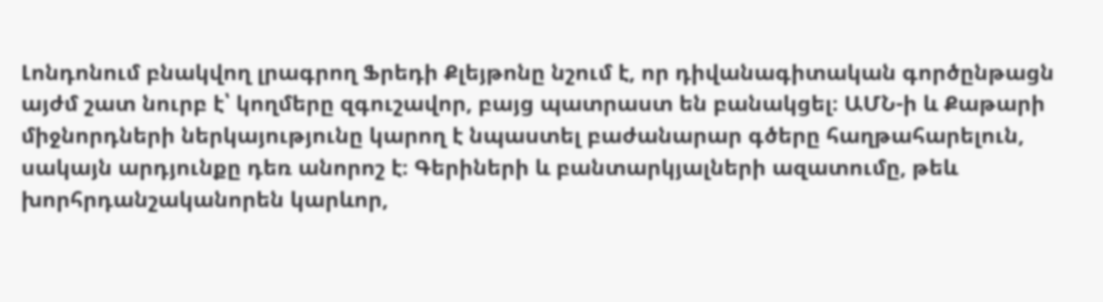Լոնդոնում բնակվող լրագրող Ֆրեդի Քլեյթոնը նշում է, որ դիվանագիտական գործընթացն այժմ շատ նուրբ է՝ կողմերը զգուշավոր, բայց պատրաստ են բանակցել։ ԱՄՆ-ի և Քաթարի միջնորդների ներկայությունը կարող է նպաստել բաժանարար գծերը հաղթահարելուն, սակայն արդյունքը դեռ անորոշ է։ Գերիների և բանտարկյալների ազատումը, թեև խորհրդանշականորեն կարևոր,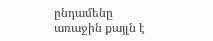ընդամենը առաջին քայլն է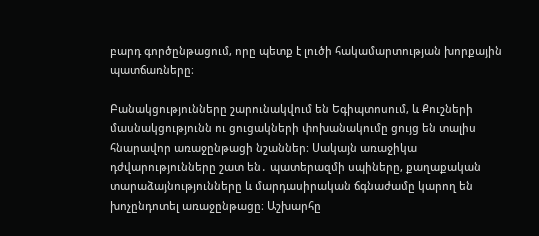բարդ գործընթացում, որը պետք է լուծի հակամարտության խորքային պատճառները։

Բանակցությունները շարունակվում են Եգիպտոսում, և Քուշների մասնակցությունն ու ցուցակների փոխանակումը ցույց են տալիս հնարավոր առաջընթացի նշաններ։ Սակայն առաջիկա դժվարությունները շատ են․ պատերազմի սպիները, քաղաքական տարաձայնությունները և մարդասիրական ճգնաժամը կարող են խոչընդոտել առաջընթացը։ Աշխարհը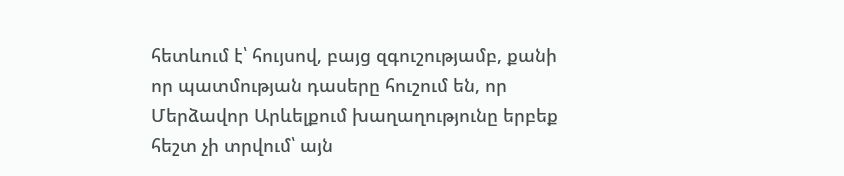հետևում է՝ հույսով, բայց զգուշությամբ, քանի որ պատմության դասերը հուշում են, որ Մերձավոր Արևելքում խաղաղությունը երբեք հեշտ չի տրվում՝ այն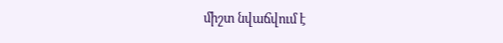միշտ նվաճվում է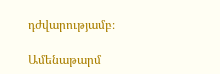դժվարությամբ։

Ամենաթարմ